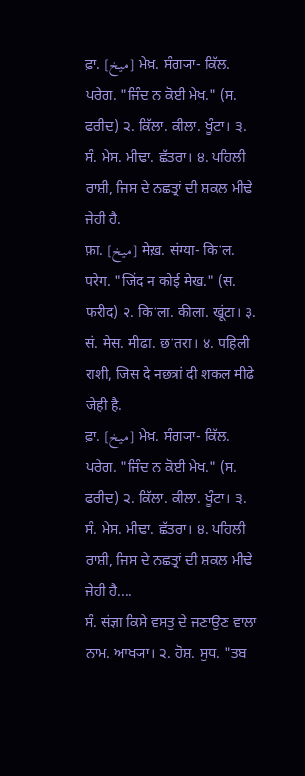ਫ਼ਾ. [میخ] ਮੇਖ਼. ਸੰਗ੍ਯਾ- ਕਿੱਲ. ਪਰੇਗ. "ਜਿੰਦ ਨ ਕੋਈ ਮੇਖ." (ਸ. ਫਰੀਦ) ੨. ਕਿੱਲਾ. ਕੀਲਾ. ਖੂੰਟਾ। ੩. ਸੰ. ਮੇਸ. ਮੀਢਾ. ਛੱਤਰਾ। ੪. ਪਹਿਲੀ ਰਾਸ਼ੀ, ਜਿਸ ਦੇ ਨਛਤ੍ਰਾਂ ਦੀ ਸ਼ਕਲ ਮੀਢੇ ਜੇਹੀ ਹੈ.
फ़ा. [میخ] मेख़. संग्या- किॱल. परेग. "जिंद न कोई मेख." (स. फरीद) २. किॱला. कीला. खूंटा। ३. सं. मेस. मीढा. छॱतरा। ४. पहिली राशी, जिस दे नछत्रां दी शकल मीढे जेही है.
ਫ਼ਾ. [میخ] ਮੇਖ਼. ਸੰਗ੍ਯਾ- ਕਿੱਲ. ਪਰੇਗ. "ਜਿੰਦ ਨ ਕੋਈ ਮੇਖ." (ਸ. ਫਰੀਦ) ੨. ਕਿੱਲਾ. ਕੀਲਾ. ਖੂੰਟਾ। ੩. ਸੰ. ਮੇਸ. ਮੀਢਾ. ਛੱਤਰਾ। ੪. ਪਹਿਲੀ ਰਾਸ਼ੀ, ਜਿਸ ਦੇ ਨਛਤ੍ਰਾਂ ਦੀ ਸ਼ਕਲ ਮੀਢੇ ਜੇਹੀ ਹੈ....
ਸੰ. संज्ञा ਕਿਸੇ ਵਸਤੁ ਦੇ ਜਣਾਉਣ ਵਾਲਾ ਨਾਮ. ਆਖ੍ਯਾ। ੨. ਹੋਸ਼. ਸੁਧ. "ਤਬ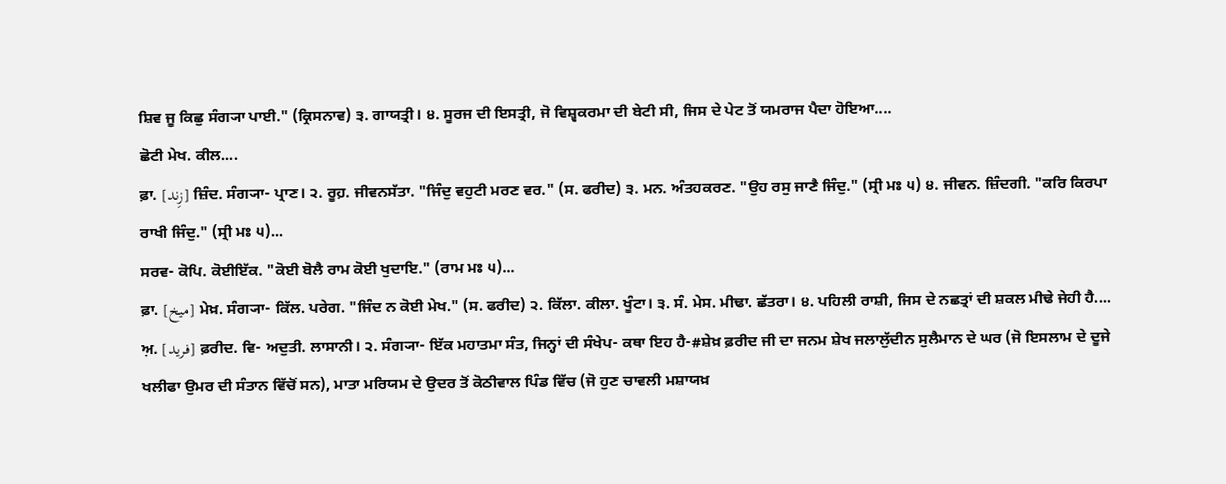ਸ਼ਿਵ ਜੂ ਕਿਛੁ ਸੰਗ੍ਯਾ ਪਾਈ." (ਕ੍ਰਿਸਨਾਵ) ੩. ਗਾਯਤ੍ਰੀ। ੪. ਸੂਰਜ ਦੀ ਇਸਤ੍ਰੀ, ਜੋ ਵਿਸ਼੍ਵਕਰਮਾ ਦੀ ਬੇਟੀ ਸੀ, ਜਿਸ ਦੇ ਪੇਟ ਤੋਂ ਯਮਰਾਜ ਪੈਦਾ ਹੋਇਆ....
ਛੋਟੀ ਮੇਖ. ਕੀਲ....
ਫ਼ਾ. [زِند] ਜ਼ਿੰਦ. ਸੰਗ੍ਯਾ- ਪ੍ਰਾਣ। ੨. ਰੂਹ਼. ਜੀਵਨਸੱਤਾ. "ਜਿੰਦੁ ਵਹੁਟੀ ਮਰਣ ਵਰ." (ਸ. ਫਰੀਦ) ੩. ਮਨ. ਅੰਤਹਕਰਣ. "ਉਹ ਰਸੁ ਜਾਣੈ ਜਿੰਦੁ." (ਸ੍ਰੀ ਮਃ ੫) ੪. ਜੀਵਨ. ਜ਼ਿੰਦਗੀ. "ਕਰਿ ਕਿਰਪਾ ਰਾਖੀ ਜਿੰਦੁ." (ਸ੍ਰੀ ਮਃ ੫)...
ਸਰਵ- ਕੋਪਿ. ਕੋਈਇੱਕ. "ਕੋਈ ਬੋਲੈ ਰਾਮ ਕੋਈ ਖੁਦਾਇ." (ਰਾਮ ਮਃ ੫)...
ਫ਼ਾ. [میخ] ਮੇਖ਼. ਸੰਗ੍ਯਾ- ਕਿੱਲ. ਪਰੇਗ. "ਜਿੰਦ ਨ ਕੋਈ ਮੇਖ." (ਸ. ਫਰੀਦ) ੨. ਕਿੱਲਾ. ਕੀਲਾ. ਖੂੰਟਾ। ੩. ਸੰ. ਮੇਸ. ਮੀਢਾ. ਛੱਤਰਾ। ੪. ਪਹਿਲੀ ਰਾਸ਼ੀ, ਜਿਸ ਦੇ ਨਛਤ੍ਰਾਂ ਦੀ ਸ਼ਕਲ ਮੀਢੇ ਜੇਹੀ ਹੈ....
ਅ਼. [فرید] ਫ਼ਰੀਦ. ਵਿ- ਅਦੁਤੀ. ਲਾਸਾਨੀ। ੨. ਸੰਗ੍ਯਾ- ਇੱਕ ਮਹਾਤਮਾ ਸੰਤ, ਜਿਨ੍ਹਾਂ ਦੀ ਸੰਖੇਪ- ਕਥਾ ਇਹ ਹੈ-#ਸ਼ੇਖ਼ ਫ਼ਰੀਦ ਜੀ ਦਾ ਜਨਮ ਸ਼ੇਖ ਜਲਾਲੁੱਦੀਨ ਸੁਲੈਮਾਨ ਦੇ ਘਰ (ਜੋ ਇਸਲਾਮ ਦੇ ਦੂਜੇ ਖਲੀਫਾ ਉਮਰ ਦੀ ਸੰਤਾਨ ਵਿੱਚੋਂ ਸਨ), ਮਾਤਾ ਮਰਿਯਮ ਦੇ ਉਦਰ ਤੋਂ ਕੋਠੀਵਾਲ ਪਿੰਡ ਵਿੱਚ (ਜੋ ਹੁਣ ਚਾਵਲੀ ਮਸ਼ਾਯਖ਼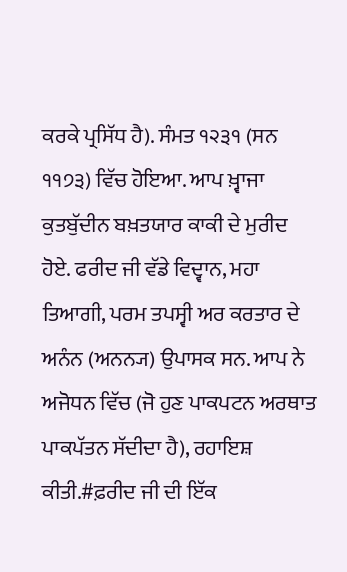ਕਰਕੇ ਪ੍ਰਸਿੱਧ ਹੈ). ਸੰਮਤ ੧੨੩੧ (ਸਨ ੧੧੭੩) ਵਿੱਚ ਹੋਇਆ. ਆਪ ਖ਼੍ਵਾਜਾ ਕੁਤਬੁੱਦੀਨ ਬਖ਼ਤਯਾਰ ਕਾਕੀ ਦੇ ਮੁਰੀਦ ਹੋਏ. ਫਰੀਦ ਜੀ ਵੱਡੇ ਵਿਦ੍ਵਾਨ, ਮਹਾ ਤਿਆਗੀ, ਪਰਮ ਤਪਸ੍ਵੀ ਅਰ ਕਰਤਾਰ ਦੇ ਅਨੰਨ (ਅਨਨ੍ਯ) ਉਪਾਸਕ ਸਨ. ਆਪ ਨੇ ਅਜੋਧਨ ਵਿੱਚ (ਜੋ ਹੁਣ ਪਾਕਪਟਨ ਅਰਥਾਤ ਪਾਕਪੱਤਨ ਸੱਦੀਦਾ ਹੈ), ਰਹਾਇਸ਼ ਕੀਤੀ.#ਫ਼ਰੀਦ ਜੀ ਦੀ ਇੱਕ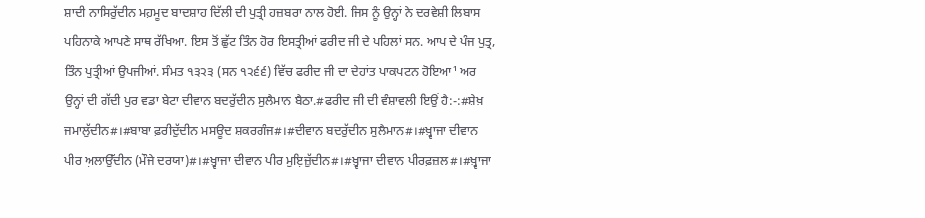ਸ਼ਾਦੀ ਨਾਸਿਰੁੱਦੀਨ ਮਹ਼ਮੂਦ ਬਾਦਸ਼ਾਹ ਦਿੱਲੀ ਦੀ ਪੁਤ੍ਰੀ ਹਜ਼ਬਰਾ ਨਾਲ ਹੋਈ. ਜਿਸ ਨੂੰ ਉਨ੍ਹਾਂ ਨੇ ਦਰਵੇਸ਼ੀ ਲਿਬਾਸ ਪਹਿਨਾਕੇ ਆਪਣੇ ਸਾਥ ਰੱਖਿਆ. ਇਸ ਤੋਂ ਛੁੱਟ ਤਿੰਨ ਹੋਰ ਇਸਤ੍ਰੀਆਂ ਫਰੀਦ ਜੀ ਦੇ ਪਹਿਲਾਂ ਸਨ. ਆਪ ਦੇ ਪੰਜ ਪੁਤ੍ਰ, ਤਿੰਨ ਪੁਤ੍ਰੀਆਂ ਉਪਜੀਆਂ. ਸੰਮਤ ੧੩੨੩ (ਸਨ ੧੨੬੬) ਵਿੱਚ ਫਰੀਦ ਜੀ ਦਾ ਦੇਹਾਂਤ ਪਾਕਪਟਨ ਹੋਇਆ¹ ਅਰ ਉਨ੍ਹਾਂ ਦੀ ਗੱਦੀ ਪੁਰ ਵਡਾ ਬੇਟਾ ਦੀਵਾਨ ਬਦਰੁੱਦੀਨ ਸੁਲੈਮਾਨ ਬੈਠਾ.#ਫਰੀਦ ਜੀ ਦੀ ਵੰਸ਼ਾਵਲੀ ਇਉਂ ਹੈ:-:#ਸ਼ੇਖ਼ ਜਮਾਲੁੱਦੀਨ#।#ਬਾਬਾ ਫ਼ਰੀਦੁੱਦੀਨ ਮਸਊਦ ਸ਼ਕਰਗੰਜ#।#ਦੀਵਾਨ ਬਦਰੁੱਦੀਨ ਸੁਲੈਮਾਨ#।#ਖ਼੍ਵਾਜਾ ਦੀਵਾਨ ਪੀਰ ਅ਼ਲਾਉੱਦੀਨ (ਮੌਜੇ ਦਰਯਾ)#।#ਖ਼੍ਵਾਜਾ ਦੀਵਾਨ ਪੀਰ ਮੁਇ਼ਜ਼ੁੱਦੀਨ#।#ਖ਼੍ਵਾਜਾ ਦੀਵਾਨ ਪੀਰਫ਼ਜ਼ਲ#।#ਖ਼੍ਵਾਜਾ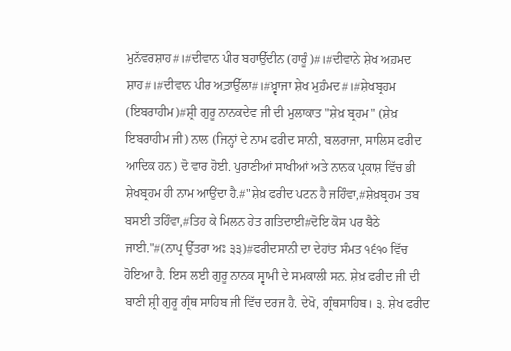ਮੁਨੱਵਰਸ਼ਾਹ#।#ਦੀਵਾਨ ਪੀਰ ਬਹਾਉੱਦੀਨ (ਹਾਰੂੰ)#।#ਦੀਵਾਨੇ ਸ਼ੇਖ ਅਹ਼ਮਦ ਸ਼ਾਹ#।#ਦੀਵਾਨ ਪੀਰ ਅ਼ਤ਼ਾਉੱਲਾ#।#ਖ਼੍ਵਾਜਾ ਸ਼ੇਖ ਮੁਹ਼ੰਮਦ#।#ਸ਼ੇਖਬ੍ਰਹਮ (ਇਬਰਾਹੀਮ)#ਸ਼੍ਰੀ ਗੁਰੂ ਨਾਨਕਦੇਵ ਜੀ ਦੀ ਮੁਲਾਕਾਤ "ਸ਼ੇਖ਼ ਬ੍ਰਹਮ" (ਸ਼ੇਖ਼ ਇਬਰਾਹੀਮ ਜੀ) ਨਾਲ (ਜਿਨ੍ਹਾਂ ਦੇ ਨਾਮ ਫਰੀਦ ਸਾਨੀ, ਬਲਰਾਜਾ, ਸਾਲਿਸ ਫਰੀਦ ਆਦਿਕ ਹਨ) ਦੋ ਵਾਰ ਹੋਈ. ਪੁਰਾਣੀਆਂ ਸਾਖੀਆਂ ਅਤੇ ਨਾਨਕ ਪ੍ਰਕਾਸ਼ ਵਿੱਚ ਭੀ ਸ਼ੇਖਬ੍ਰਹਮ ਹੀ ਨਾਮ ਆਉਂਦਾ ਹੈ.#"ਸ਼ੇਖ਼ ਫਰੀਦ ਪਟਨ ਹੈ ਜਹਿੰਵਾ,#ਸ਼ੇਖ਼ਬ੍ਰਹਮ ਤਬ ਬਸਈ ਤਹਿੰਵਾ,#ਤਿਹ ਕੇ ਮਿਲਨ ਹੇਤ ਗਤਿਦਾਈ#ਦੋਇ ਕੋਸ ਪਰ ਬੈਠੇ ਜਾਈ."#(ਨਾਪ੍ਰ ਉੱਤਰਾ ਅਃ ੩੩)#ਫਰੀਦਸਾਨੀ ਦਾ ਦੇਹਾਂਤ ਸੰਮਤ ੧੬੧੦ ਵਿੱਚ ਹੋਇਆ ਹੈ. ਇਸ ਲਈ ਗੁਰੂ ਨਾਨਕ ਸ੍ਵਾਮੀ ਦੇ ਸਮਕਾਲੀ ਸਨ. ਸ਼ੇਖ਼ ਫਰੀਦ ਜੀ ਦੀ ਬਾਣੀ ਸ਼੍ਰੀ ਗੁਰੂ ਗ੍ਰੰਥ ਸਾਹਿਬ ਜੀ ਵਿੱਚ ਦਰਜ ਹੈ. ਦੇਖੋ, ਗ੍ਰੰਥਸਾਹਿਬ। ੩. ਸ਼ੇਖ ਫਰੀਦ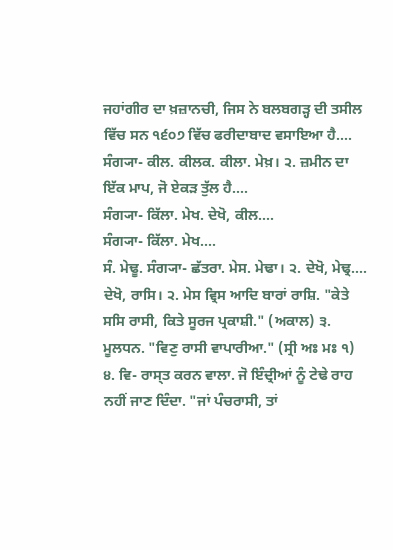ਜਹਾਂਗੀਰ ਦਾ ਖ਼ਜ਼ਾਨਚੀ, ਜਿਸ ਨੇ ਬਲਬਗੜ੍ਹ ਦੀ ਤਸੀਲ ਵਿੱਚ ਸਨ ੧੬੦੭ ਵਿੱਚ ਫਰੀਦਾਬਾਦ ਵਸਾਇਆ ਹੈ....
ਸੰਗ੍ਯਾ- ਕੀਲ. ਕੀਲਕ. ਕੀਲਾ. ਮੇਖ਼। ੨. ਜ਼ਮੀਨ ਦਾ ਇੱਕ ਮਾਪ, ਜੋ ਏਕੜ ਤੁੱਲ ਹੈ....
ਸੰਗ੍ਯਾ- ਕਿੱਲਾ. ਮੇਖ. ਦੇਖੋ, ਕੀਲ....
ਸੰਗ੍ਯਾ- ਕਿੱਲਾ. ਮੇਖ....
ਸੰ. ਮੇਢੂ. ਸੰਗ੍ਯਾ- ਛੱਤਰਾ. ਮੇਸ. ਮੇਢਾ। ੨. ਦੇਖੋ, ਮੇਢ੍ਰ....
ਦੇਖੋ, ਰਾਸਿ। ੨. ਮੇਸ ਵ੍ਰਿਸ ਆਦਿ ਬਾਰਾਂ ਰਾਸ਼ਿ. "ਕੇਤੇ ਸਸਿ ਰਾਸੀ, ਕਿਤੇ ਸੂਰਜ ਪ੍ਰਕਾਸ਼ੀ." (ਅਕਾਲ) ੩. ਮੂਲਧਨ. "ਵਿਣੁ ਰਾਸੀ ਵਾਪਾਰੀਆ." (ਸ੍ਰੀ ਅਃ ਮਃ ੧) ੪. ਵਿ- ਰਾਸ੍ਤ ਕਰਨ ਵਾਲਾ. ਜੋ ਇੰਦ੍ਰੀਆਂ ਨੂੰ ਟੇਢੇ ਰਾਹ ਨਹੀਂ ਜਾਣ ਦਿੰਦਾ. "ਜਾਂ ਪੰਚਰਾਸੀ, ਤਾਂ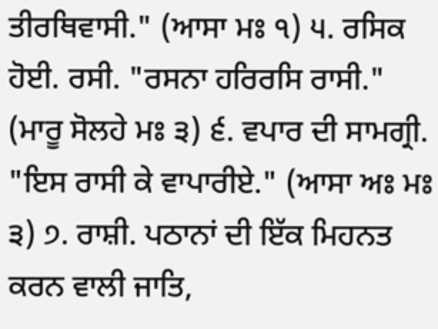ਤੀਰਥਿਵਾਸੀ." (ਆਸਾ ਮਃ ੧) ੫. ਰਸਿਕ ਹੋਈ. ਰਸੀ. "ਰਸਨਾ ਹਰਿਰਸਿ ਰਾਸੀ." (ਮਾਰੂ ਸੋਲਹੇ ਮਃ ੩) ੬. ਵਪਾਰ ਦੀ ਸਾਮਗ੍ਰੀ. "ਇਸ ਰਾਸੀ ਕੇ ਵਾਪਾਰੀਏ." (ਆਸਾ ਅਃ ਮਃ ੩) ੭. ਰਾਸ਼ੀ. ਪਠਾਨਾਂ ਦੀ ਇੱਕ ਮਿਹਨਤ ਕਰਨ ਵਾਲੀ ਜਾਤਿ,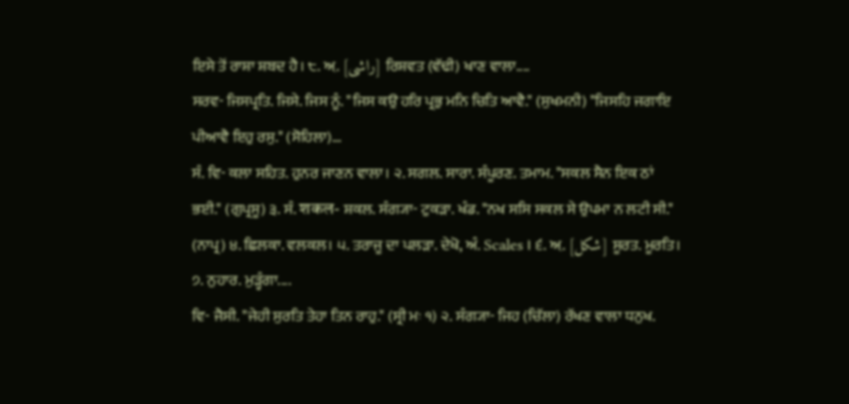ਇਸੇ ਤੋਂ ਰਾਸ਼ਾ ਸ਼ਬਦ ਹੈ। ੮. ਅ਼. [راشی] ਰਿਸ਼ਵਤ (ਵੱਢੀ) ਖਾਣ ਵਾਲਾ....
ਸਰਵ- ਜਿਸਪ੍ਰਤਿ. ਜਿਸੇ. ਜਿਸ ਨੂੰ. "ਜਿਸ ਕਉ ਹਰਿ ਪ੍ਰਭੁ ਮਨਿ ਚਿਤਿ ਆਵੈ." (ਸੁਖਮਨੀ) "ਜਿਸਹਿ ਜਗਾਇ ਪੀਆਵੈ ਇਹੁ ਰਸੁ." (ਸੋਹਿਲਾ)...
ਸੰ. ਵਿ- ਕਲਾ ਸਹਿਤ. ਹੁਨਰ ਜਾਣਨ ਵਾਲਾ। ੨. ਸਗਲ. ਸਾਰਾ. ਸੰਪੂਰਣ. ਤਮਾਮ. "ਸਕਲ ਸੈਨ ਇਕ ਠਾਂ ਭਈ." (ਗੁਪ੍ਰਸੂ) ੩. ਸੰ. शकल- ਸ਼ਕਲ. ਸੰਗ੍ਯਾ- ਟੁਕੜਾ. ਖੰਡ. "ਨਖ ਸਸਿ ਸਕਲ ਸੇ ਉਪਮਾ ਨ ਲਟੀ ਸੀ." (ਨਾਪ੍ਰ) ੪. ਛਿਲਕਾ. ਵਲਕਲ। ੫. ਤਰਾਜੂ ਦਾ ਪਲੜਾ. ਦੇਖੋ, ਅੰ. Scales । ੬. ਅ਼. [شکل] ਸੂਰਤ. ਮੂਰਤਿ। ੭. ਨੁਹਾਰ. ਮੁੜ੍ਹੰਗਾ....
ਵਿ- ਜੈਸੀ. "ਜੇਹੀ ਸੁਰਤਿ ਤੇਹਾ ਤਿਨ ਰਾਹੁ." (ਸ੍ਰੀ ਮਃ ੧) ੨. ਸੰਗ੍ਯਾ- ਜਿਹ (ਚਿੱਲਾ) ਰੱਖਣ ਵਾਲਾ ਧਨੁਖ.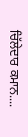ਚਿੱਲੇਦਾਰ ਕਮਾਨ....